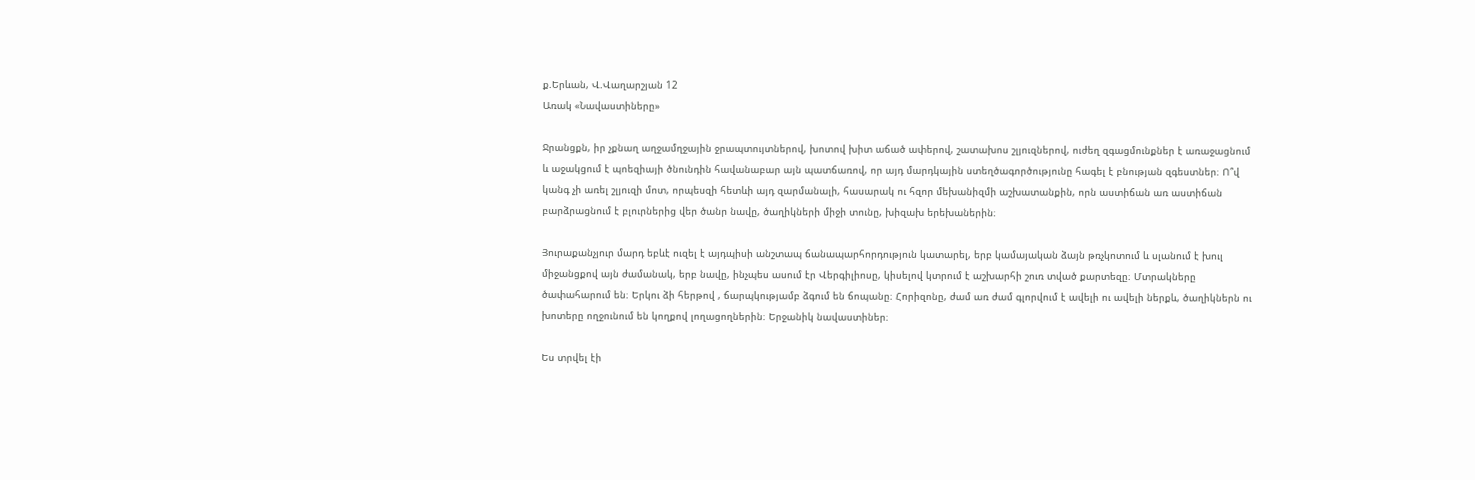ք.Երևան, Վ.Վաղարշյան 12
Առակ «Նավաստիները»

Ջրանցքն, իր չքնաղ աղջամղջային ջրապտույտներով, խոտով խիտ աճած ափերով, շատախոս շլյուզներով, ուժեղ զգացմունքներ է առաջացնում և աջակցում է պոեզիայի ծնունդին հավանաբար այն պատճառով, որ այդ մարդկային ստեղծագործությունը հագել է բնության զգեստներ։ Ո՞վ կանգ չի առել շլյուզի մոտ, որպեսզի հետևի այդ զարմանալի, հասարակ ու հզոր մեխանիզմի աշխատանքին, որն աստիճան առ աստիճան բարձրացնում է բլուրներից վեր ծանր նավը, ծաղիկների միջի տունը, խիզախ երեխաներին։

Յուրաքանչյուր մարդ եբևէ ուզել է այդպիսի անշտապ ճանապարհորդություն կատարել, երբ կամայական ձայն թռչկոտում և սլանում է խուլ միջանցքով այն ժամանակ, երբ նավը, ինչպես ասում էր Վերգիլիոսը, կիսելով կտրում է աշխարհի շուռ տված քարտեզը։ Մտրակները ծափահարում են։ Երկու ձի հերթով , ճարպկությամբ ձգում են ճոպանը։ Հորիզոնը, ժամ առ ժամ գլորվում է ավելի ու ավելի ներքև, ծաղիկներն ու խոտերը ողջունում են կողքով լողացողներին։ Երջանիկ նավաստիներ։

Ես տրվել էի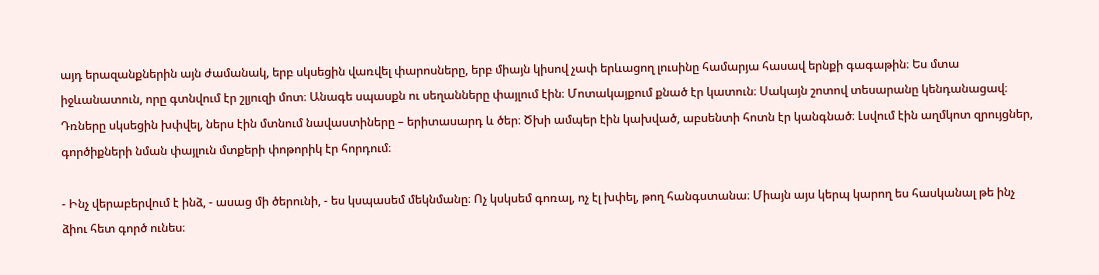այդ երազանքներին այն ժամանակ, երբ սկսեցին վառվել փարոսները, երբ միայն կիսով չափ երևացող լուսինը համարյա հասավ երնքի գագաթին։ Ես մտա իջևանատուն, որը գտնվում էր շլյուզի մոտ։ Անագե սպասքն ու սեղանները փայլում էին։ Մոտակայքում քնած էր կատուն։ Սակայն շոտով տեսարանը կենդանացավ։ Դռները սկսեցին խփվել, ներս էին մտնում նավաստիները – երիտասարդ և ծեր։ Ծխի ամպեր էին կախված, աբսենտի հոտն էր կանգնած։ Լսվում էին աղմկոտ զրույցներ, գործիքների նման փայլուն մտքերի փոթորիկ էր հորդում։

- Ինչ վերաբերվում է ինձ, - ասաց մի ծերունի, - ես կսպասեմ մեկնմանը։ Ոչ կսկսեմ գոռալ, ոչ էլ խփել, թող հանգստանա։ Միայն այս կերպ կարող ես հասկանալ թե ինչ ձիու հետ գործ ունես։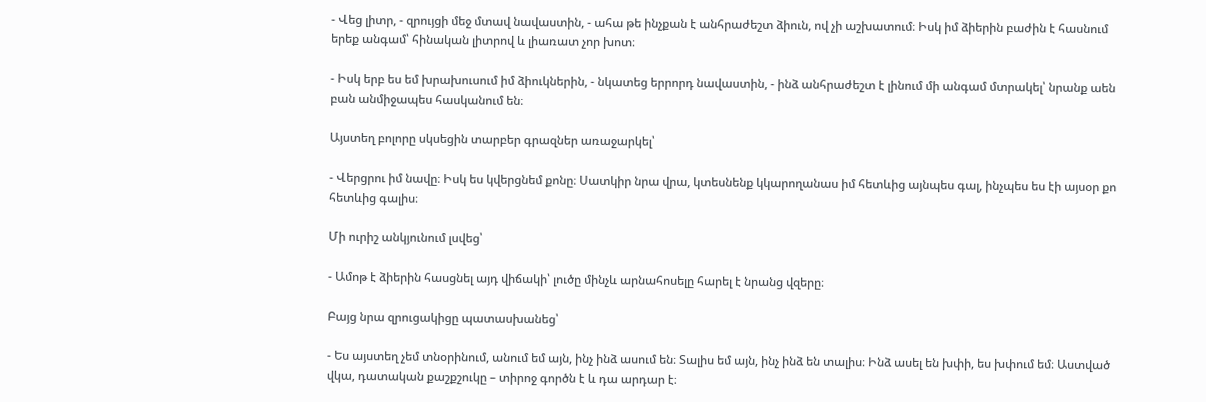- Վեց լիտր, - զրույցի մեջ մտավ նավաստին, - ահա թե ինչքան է անհրաժեշտ ձիուն, ով չի աշխատում։ Իսկ իմ ձիերին բաժին է հասնում երեք անգամ՝ հինական լիտրով և լիառատ չոր խոտ։

- Իսկ երբ ես եմ խրախուսում իմ ձիուկներին, - նկատեց երրորդ նավաստին, - ինձ անհրաժեշտ է լինում մի անգամ մտրակել՝ նրանք աեն բան անմիջապես հասկանում են։

Այստեղ բոլորը սկսեցին տարբեր գրազներ առաջարկել՝

- Վերցրու իմ նավը։ Իսկ ես կվերցնեմ քոնը։ Սատկիր նրա վրա, կտեսնենք կկարողանաս իմ հետևից այնպես գալ, ինչպես ես էի այսօր քո հետևից գալիս։

Մի ուրիշ անկյունում լսվեց՝

- Ամոթ է ձիերին հասցնել այդ վիճակի՝ լուծը մինչև արնահոսելը հարել է նրանց վզերը։

Բայց նրա զրուցակիցը պատասխանեց՝

- Ես այստեղ չեմ տնօրինում, անում եմ այն, ինչ ինձ ասում են։ Տալիս եմ այն, ինչ ինձ են տալիս։ Ինձ ասել են խփի, ես խփում եմ։ Աստված վկա, դատական քաշքշուկը – տիրոջ գործն է և դա արդար է։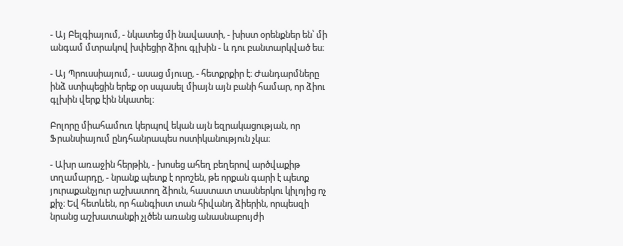- Այ Բելգիայում, - նկատեց մի նավաստի, - խիստ օրենքներ են՝ մի անգամ մտրակով խփեցիր ձիու գլխին - և դու բանտարկված ես։

- Այ Պրուսսիայում, - ասաց մյուսը, - հետքրքիր է։ Ժանդարմները ինձ ստիպեցին երեք օր սպասել միայն այն բանի համար, որ ձիու գլխին վերք էին նկատել։

Բոլորը միահամուռ կերպով եկան այն եզրակացության, որ Ֆրանսիայում ընդհանրապես ոստիկանություն չկա։

- Ախր առաջին հերթին, - խոսեց ահեղ բեղերով արծվաքիթ տղամարդը, - նրանք պետք է որոշեն, թե որքան գարի է պետք յուրաքանչյուր աշխատող ձիուն, հաստատ տասներկու կիլոյից ոչ քիչ։ Եվ հետևեն, որ հանգիստ տան հիվանդ ձիերին, որպեսզի նրանց աշխատանքի չլծեն առանց անասնաբույժի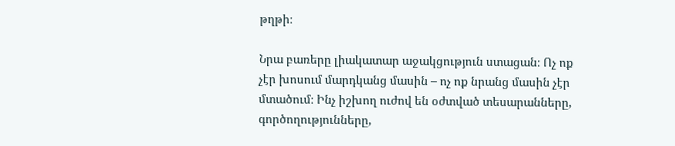թղթի։

Նրա բառերը լիակատար աջակցություն ստացան։ Ոչ ոք չէր խոսում մարդկանց մասին – ոչ ոք նրանց մասին չէր մտածում։ Ինչ իշխող ուժով են օժտված տեսարանները, գործողությունները,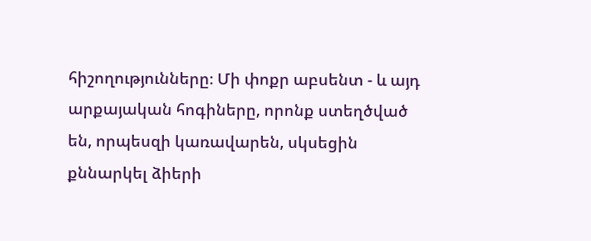հիշողությունները։ Մի փոքր աբսենտ - և այդ արքայական հոգիները, որոնք ստեղծված են, որպեսզի կառավարեն, սկսեցին քննարկել ձիերի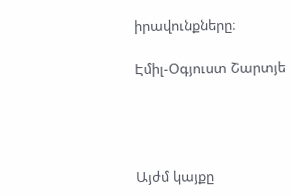իրավունքները։

Էմիլ-Օգյուստ Շարտյե




Այժմ կայքը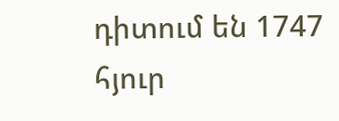դիտում են 1747 հյուր